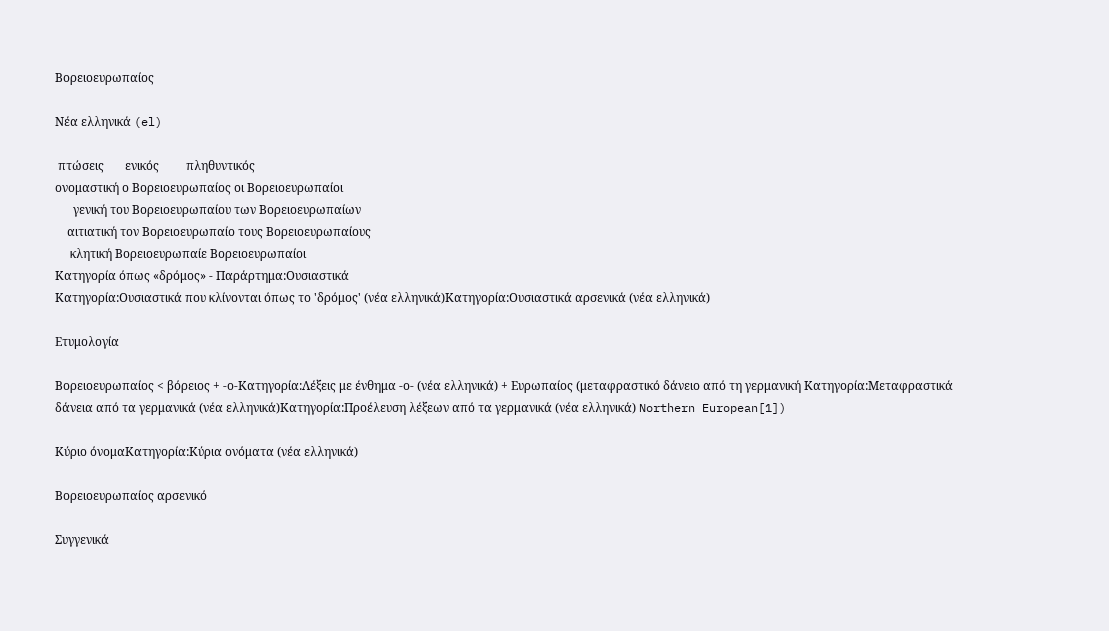Βορειοευρωπαίος

Νέα ελληνικά (el)

 πτώσεις       ενικός         πληθυντικός
ονομαστική ο Βορειοευρωπαίος οι Βορειοευρωπαίοι
      γενική του Βορειοευρωπαίου των Βορειοευρωπαίων
    αιτιατική τον Βορειοευρωπαίο τους Βορειοευρωπαίους
     κλητική Βορειοευρωπαίε Βορειοευρωπαίοι
Κατηγορία όπως «δρόμος» - Παράρτημα:Ουσιαστικά
Κατηγορία:Ουσιαστικά που κλίνονται όπως το 'δρόμος' (νέα ελληνικά)Κατηγορία:Ουσιαστικά αρσενικά (νέα ελληνικά)

Ετυμολογία

Βορειοευρωπαίος < βόρειος + -ο-Κατηγορία:Λέξεις με ένθημα -ο- (νέα ελληνικά) + Ευρωπαίος (μεταφραστικό δάνειο από τη γερμανική Κατηγορία:Μεταφραστικά δάνεια από τα γερμανικά (νέα ελληνικά)Κατηγορία:Προέλευση λέξεων από τα γερμανικά (νέα ελληνικά) Northern European[1])

Κύριο όνομαΚατηγορία:Κύρια ονόματα (νέα ελληνικά)

Βορειοευρωπαίος αρσενικό

Συγγενικά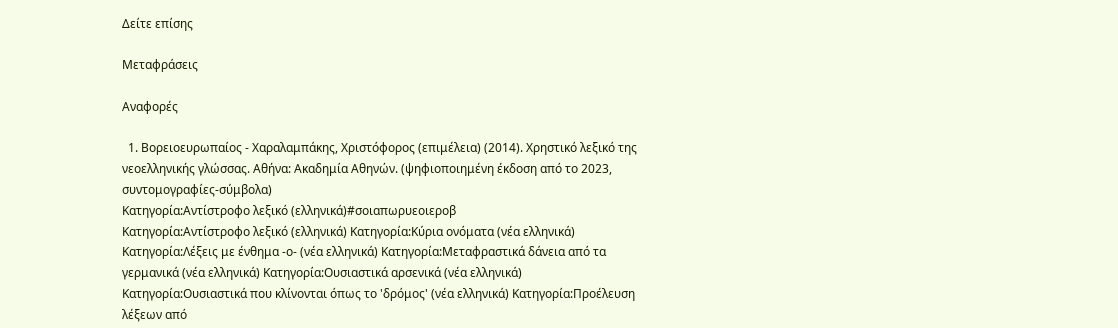Δείτε επίσης

Μεταφράσεις

Αναφορές

  1. Βορειοευρωπαίος - Χαραλαμπάκης, Χριστόφορος (επιμέλεια) (2014). Χρηστικό λεξικό της νεοελληνικής γλώσσας. Αθήνα: Ακαδημία Αθηνών. (ψηφιοποιημένη έκδοση από το 2023, συντομογραφίες-σύμβολα)
Κατηγορία:Αντίστροφο λεξικό (ελληνικά)#σοιαπωρυεοιεροβ
Κατηγορία:Αντίστροφο λεξικό (ελληνικά) Κατηγορία:Κύρια ονόματα (νέα ελληνικά) Κατηγορία:Λέξεις με ένθημα -ο- (νέα ελληνικά) Κατηγορία:Μεταφραστικά δάνεια από τα γερμανικά (νέα ελληνικά) Κατηγορία:Ουσιαστικά αρσενικά (νέα ελληνικά) Κατηγορία:Ουσιαστικά που κλίνονται όπως το 'δρόμος' (νέα ελληνικά) Κατηγορία:Προέλευση λέξεων από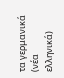τα γερμανικά (νέα ελληνικά)